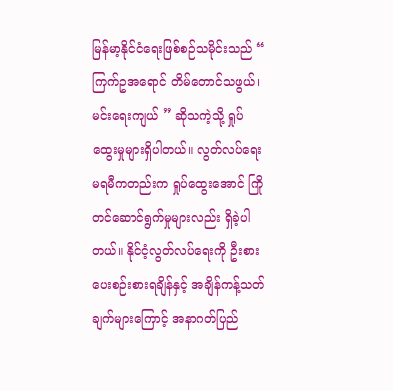မြန်မာ့နိုင်ငံရေးဖြစ်စဉ်သမိုင်းသည် “ ကြက်ဥအရောင် တိမ်တောင်သဖွယ်၊ မင်းရေးကျယ် ” ဆိုသကဲ့သို့ ရှုပ်ထွေးမှုများရှိပါတယ်။ လွတ်လပ်ရေးမရမီကတည်းက ရှုပ်ထွေးအောင် ကြိုတင်ဆောင်ရွက်မှုများလည်း ရှိခဲ့ပါတယ်။ နိုင်ငံ့လွတ်လပ်ရေးကို ဦးစားပေးစဉ်းစားရချိန်နှင့် အချိန်ကန့်သတ်ချက်များကြောင့် အနာဂတ်ပြည်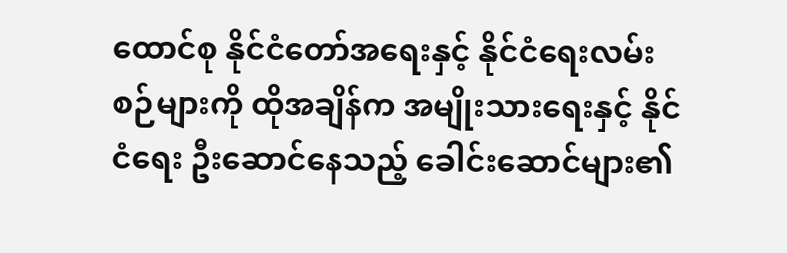ထောင်စု နိုင်ငံတော်အရေးနှင့် နိုင်ငံရေးလမ်းစဉ်များကို ထိုအချိန်က အမျိုးသားရေးနှင့် နိုင်ငံရေး ဦးဆောင်နေသည့် ခေါင်းဆောင်များ၏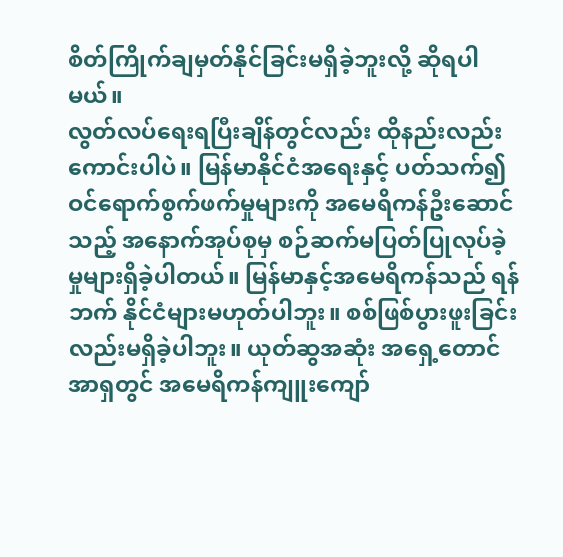စိတ်ကြိုက်ချမှတ်နိုင်ခြင်းမရှိခဲ့ဘူးလို့ ဆိုရပါမယ်။
လွတ်လပ်ရေးရပြီးချိန်တွင်လည်း ထိုနည်းလည်းကောင်းပါပဲ။ မြန်မာနိုင်ငံအရေးနှင့် ပတ်သက်၍ ဝင်ရောက်စွက်ဖက်မှုများကို အမေရိကန်ဦးဆောင်သည့် အနောက်အုပ်စုမှ စဉ်ဆက်မပြတ်ပြုလုပ်ခဲ့မှုများရှိခဲ့ပါတယ်။ မြန်မာနှင့်အမေရိကန်သည် ရန်ဘက် နိုင်ငံများမဟုတ်ပါဘူး။ စစ်ဖြစ်ပွားဖူးခြင်းလည်းမရှိခဲ့ပါဘူး။ ယုတ်ဆွအဆုံး အရှေ့တောင်အာရှတွင် အမေရိကန်ကျူးကျော်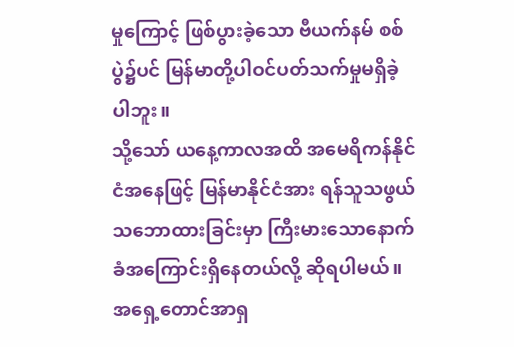မှုကြောင့် ဖြစ်ပွားခဲ့သော ဗီယက်နမ် စစ်ပွဲ၌ပင် မြန်မာတို့ပါဝင်ပတ်သက်မှုမရှိခဲ့ပါဘူး။
သို့သော် ယနေ့ကာလအထိ အမေရိကန်နိုင်ငံအနေဖြင့် မြန်မာနိုင်ငံအား ရန်သူသဖွယ်သဘောထားခြင်းမှာ ကြီးမားသောနောက်ခံအကြောင်းရှိနေတယ်လို့ ဆိုရပါမယ်။ အရှေ့တောင်အာရှ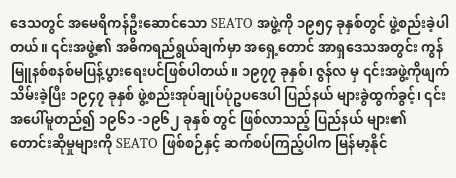ဒေသတွင် အမေရိကန်ဦးဆောင်သော SEATO အဖွဲ့ကို ၁၉၅၄ ခုနှစ်တွင် ဖွဲ့စည်းခဲ့ပါတယ်။ ၎င်းအဖွဲ့၏ အဓိကရည်ရွယ်ချက်မှာ အရှေ့တောင် အာရှဒေသအတွင်း ကွန်မြူနစ်စနစ်မပြန့်ပွားရေးပင်ဖြစ်ပါတယ်။ ၁၉၇၇ ခုနှစ်၊ ဇွန်လ မှ ၎င်းအဖွဲ့ကိုဖျက်သိမ်းခဲ့ပြီး ၁၉၄၇ ခုနှစ် ဖွဲ့စည်းအုပ်ချုပ်ပုံဥပဒေပါ ပြည်နယ် များခွဲထွက်ခွင့်၊ ၎င်းအပေါ်မူတည်၍ ၁၉၆၁ -၁၉၆၂ ခုနှစ် တွင် ဖြစ်လာသည့် ပြည်နယ် များ၏ တောင်းဆိုမှုများကို SEATO ဖြစ်စဉ်နှင့် ဆက်စပ်ကြည့်ပါက မြန်မာ့နိုင်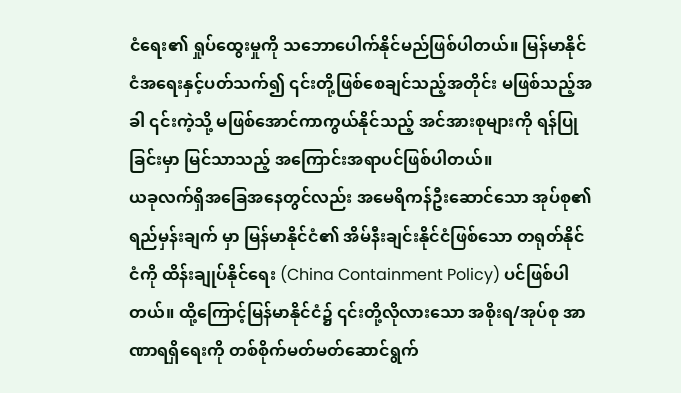ငံရေး၏ ရှုပ်ထွေးမှုကို သဘောပေါက်နိုင်မည်ဖြစ်ပါတယ်။ မြန်မာနိုင်ငံအရေးနှင့်ပတ်သက်၍ ၎င်းတို့ဖြစ်စေချင်သည့်အတိုင်း မဖြစ်သည့်အခါ ၎င်းကဲ့သို့ မဖြစ်အောင်ကာကွယ်နိုင်သည့် အင်အားစုများကို ရန်ပြုခြင်းမှာ မြင်သာသည့် အကြောင်းအရာပင်ဖြစ်ပါတယ်။
ယခုလက်ရှိအခြေအနေတွင်လည်း အမေရိကန်ဦးဆောင်သော အုပ်စု၏ ရည်မှန်းချက် မှာ မြန်မာနိုင်ငံ၏ အိမ်နီးချင်းနိုင်ငံဖြစ်သော တရုတ်နိုင်ငံကို ထိန်းချုပ်နိုင်ရေး (China Containment Policy) ပင်ဖြစ်ပါတယ်။ ထို့ကြောင့်မြန်မာနိုင်ငံ၌ ၎င်းတို့လိုလားသော အစိုးရ/အုပ်စု အာဏာရရှိရေးကို တစ်စိုက်မတ်မတ်ဆောင်ရွက်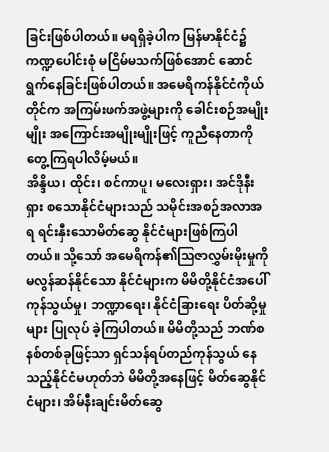ခြင်းဖြစ်ပါတယ်။ မရရှိခဲ့ပါက မြန်မာနိုင်ငံ၌ ကဏ္ဍပေါင်းစုံ မငြိမ်မသက်ဖြစ်အောင် ဆောင်ရွက်နေခြင်းဖြစ်ပါတယ်။ အမေရိကန်နိုင်ငံကိုယ်တိုင်က အကြမ်းဖက်အဖွဲ့များကို ခေါင်းစဉ်အမျိုးမျိုး အကြောင်းအမျိုးမျိုးဖြင့် ကူညီနေတာကို တွေ့ကြရပါလိမ့်မယ်။
အိန္ဒိယ၊ ထိုင်း၊ စင်ကာပူ၊ မလေးရှား၊ အင်ဒိုနီးရှား စသောနိုင်ငံများသည် သမိုင်းအစဉ်အလာအရ ရင်းနှီးသောမိတ်ဆွေ နိုင်ငံများဖြစ်ကြပါတယ်။ သို့သော် အမေရိကန်၏ဩဇာလွှမ်းမိုးမှုကို မလွန်ဆန်နိုင်သော နိုင်ငံများက မိမိတို့နိုင်ငံအပေါ် ကုန်သွယ်မှု၊ ဘဏ္ဍာရေး၊ နိုင်ငံခြားရေး ပိတ်ဆို့မှုများ ပြုလုပ် ခဲ့ကြပါတယ်။ မိမိတို့သည် ဘဏ်စနစ်တစ်ခုဖြင့်သာ ရှင်သန်ရပ်တည်ကုန်သွယ် နေသည့်နိုင်ငံမဟုတ်ဘဲ မိမိတို့အနေဖြင့် မိတ်ဆွေနိုင်ငံများ၊ အိမ်နီးချင်းမိတ်ဆွေ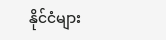နိုင်ငံများ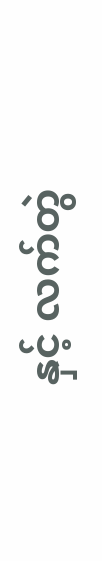နှင့် လက်တွဲ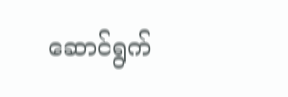ဆောင်ရွက်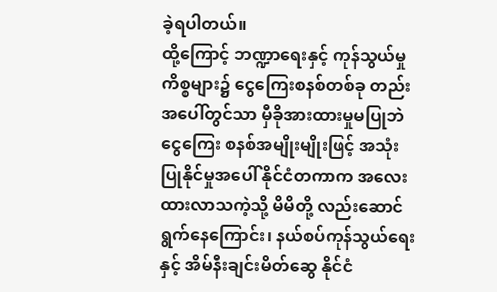ခဲ့ရပါတယ်။
ထို့ကြောင့် ဘဏ္ဍာရေးနှင့် ကုန်သွယ်မှု ကိစ္စများ၌ ငွေကြေးစနစ်တစ်ခု တည်းအပေါ်တွင်သာ မှီခိုအားထားမှုမပြုဘဲ ငွေကြေး စနစ်အမျိုးမျိုးဖြင့် အသုံးပြုနိုင်မှုအပေါ် နိုင်ငံတကာက အလေးထားလာသကဲ့သို့ မိမိတို့ လည်းဆောင်ရွက်နေကြောင်း၊ နယ်စပ်ကုန်သွယ်ရေးနှင့် အိမ်နီးချင်းမိတ်ဆွေ နိုင်ငံ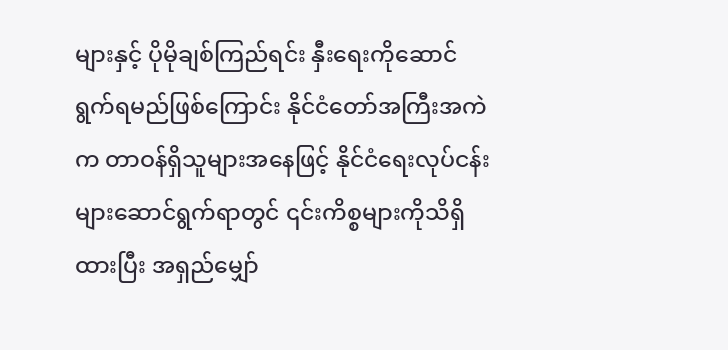များနှင့် ပိုမိုချစ်ကြည်ရင်း နှီးရေးကိုဆောင်ရွက်ရမည်ဖြစ်ကြောင်း နိုင်ငံတော်အကြီးအကဲက တာဝန်ရှိသူများအနေဖြင့် နိုင်ငံရေးလုပ်ငန်း များဆောင်ရွက်ရာတွင် ၎င်းကိစ္စများကိုသိရှိထားပြီး အရှည်မျှော်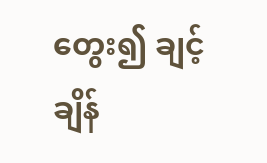တွေး၍ ချင့်ချိန်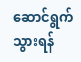ဆောင်ရွက်သွားရန်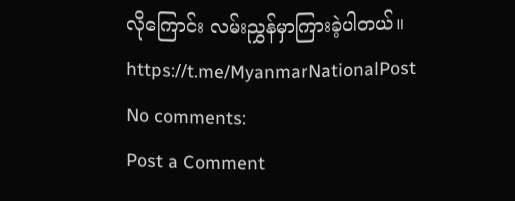လိုကြောင်း လမ်းညွှန်မှာကြားခဲ့ပါတယ်။
https://t.me/MyanmarNationalPost
No comments:
Post a Comment